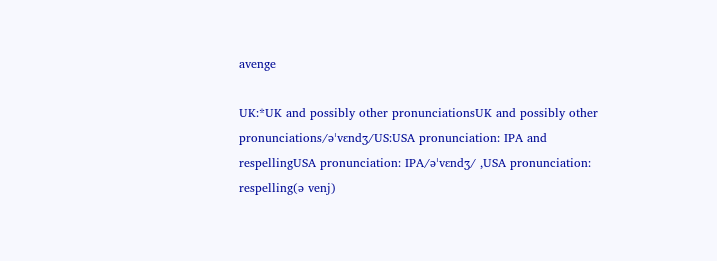avenge

UK:*UK and possibly other pronunciationsUK and possibly other pronunciations/əˈvɛndʒ/US:USA pronunciation: IPA and respellingUSA pronunciation: IPA/əˈvɛndʒ/ ,USA pronunciation: respelling(ə venj)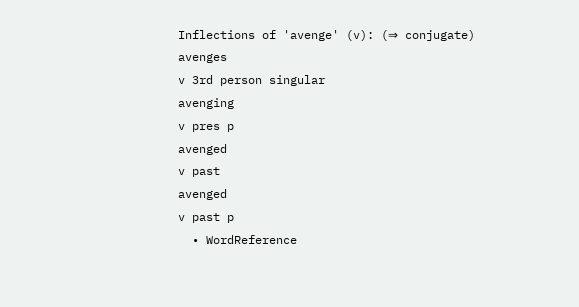Inflections of 'avenge' (v): (⇒ conjugate)
avenges
v 3rd person singular
avenging
v pres p
avenged
v past
avenged
v past p
  • WordReference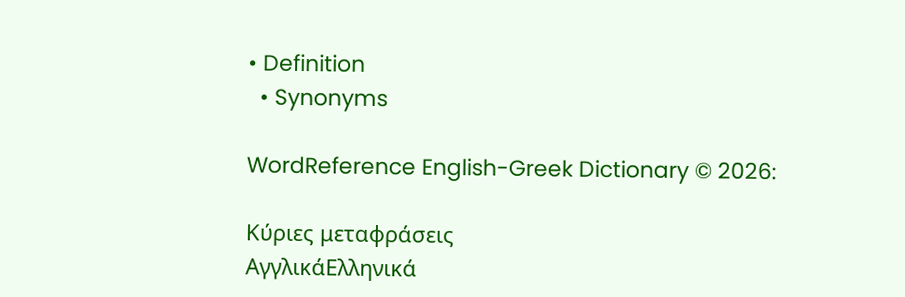• Definition
  • Synonyms

WordReference English-Greek Dictionary © 2026:

Κύριες μεταφράσεις
ΑγγλικάΕλληνικά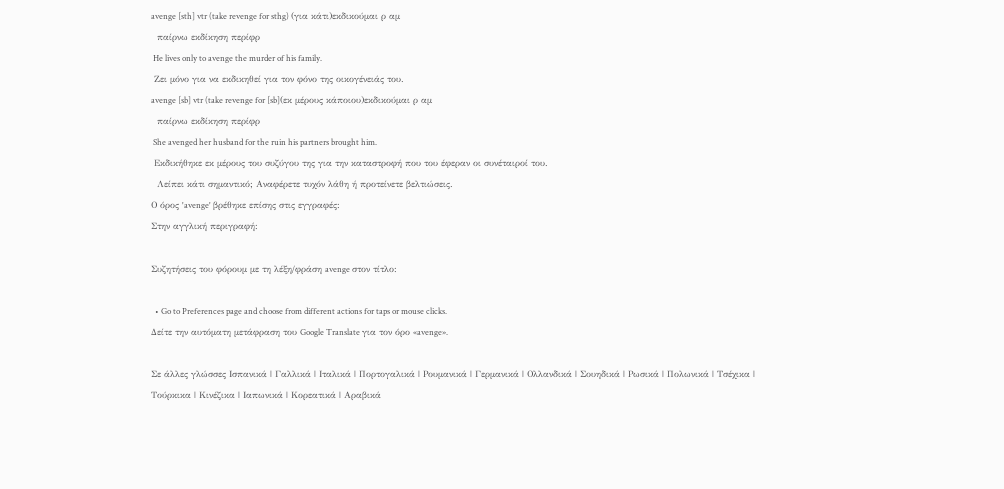avenge [sth] vtr (take revenge for sthg) (για κάτι)εκδικούμαι ρ αμ
  παίρνω εκδίκηση περίφρ
 He lives only to avenge the murder of his family.
 Ζει μόνο για να εκδικηθεί για τον φόνο της οικογένειάς του.
avenge [sb] vtr (take revenge for [sb](εκ μέρους κάποιου)εκδικούμαι ρ αμ
  παίρνω εκδίκηση περίφρ
 She avenged her husband for the ruin his partners brought him.
 Εκδικήθηκε εκ μέρους του συζύγου της για την καταστροφή που του έφεραν οι συνέταιροί του.
  Λείπει κάτι σημαντικό; Αναφέρετε τυχόν λάθη ή προτείνετε βελτιώσεις.
Ο όρος 'avenge' βρέθηκε επίσης στις εγγραφές:
Στην αγγλική περιγραφή:

Συζητήσεις του φόρουμ με τη λέξη/φράση avenge στον τίτλο:

  • Go to Preferences page and choose from different actions for taps or mouse clicks.
Δείτε την αυτόματη μετάφραση του Google Translate για τον όρο «avenge».

Σε άλλες γλώσσες Ισπανικά | Γαλλικά | Ιταλικά | Πορτογαλικά | Ρουμανικά | Γερμανικά | Ολλανδικά | Σουηδικά | Ρωσικά | Πολωνικά | Τσέχικα | Τούρκικα | Κινέζικα | Ιαπωνικά | Κορεατικά | Αραβικά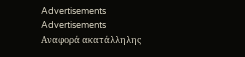Advertisements
Advertisements
Αναφορά ακατάλληλης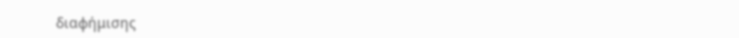διαφήμισης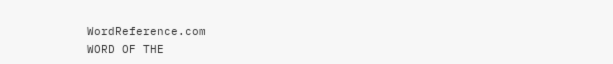WordReference.com
WORD OF THE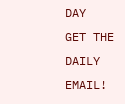DAY
GET THE DAILY EMAIL!